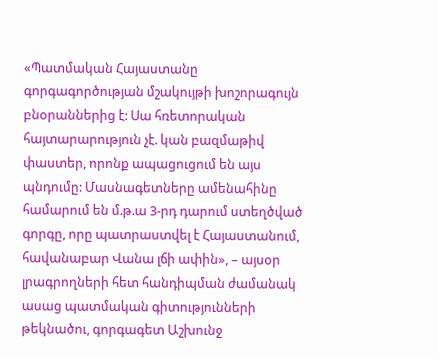«Պատմական Հայաստանը գորգագործության մշակույթի խոշորագույն բնօրաններից է: Սա հռետորական հայտարարություն չէ. կան բազմաթիվ փաստեր, որոնք ապացուցում են այս պնդումը: Մասնագետները ամենահինը համարում են մ.թ.ա 3-րդ դարում ստեղծված գորգը, որը պատրաստվել է Հայաստանում, հավանաբար Վանա լճի ափին», – այսօր լրագրողների հետ հանդիպման ժամանակ ասաց պատմական գիտությունների թեկնածու, գորգագետ Աշխունջ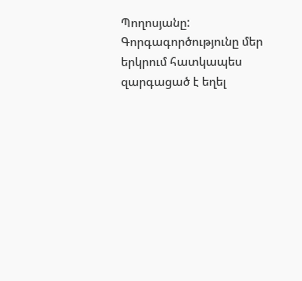Պողոսյանը:
Գորգագործությունը մեր երկրում հատկապես զարգացած է եղել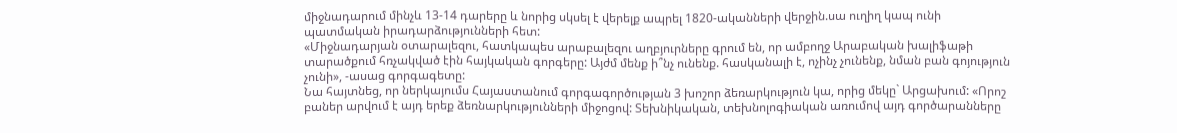միջնադարում մինչև 13-14 դարերը և նորից սկսել է վերելք ապրել 1820-ականների վերջին.սա ուղիղ կապ ունի պատմական իրադարձությունների հետ:
«Միջնադարյան օտարալեզու, հատկապես արաբալեզու աղբյուրները գրում են, որ ամբողջ Արաբական խալիֆաթի տարածքում հռչակված էին հայկական գորգերը: Այժմ մենք ի՞նչ ունենք. հասկանալի է, ոչինչ չունենք, նման բան գոյություն չունի», -ասաց գորգագետը:
Նա հայտնեց, որ ներկայումս Հայաստանում գորգագործության 3 խոշոր ձեռարկություն կա, որից մեկը` Արցախում: «Որոշ բաներ արվում է այդ երեք ձեռնարկությունների միջոցով: Տեխնիկական, տեխնոլոգիական առումով այդ գործարանները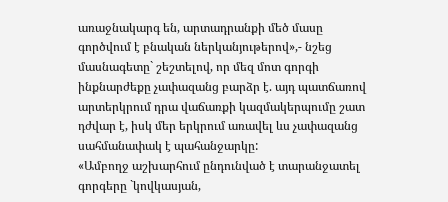առաջնակարգ են, արտադրանքի մեծ մասը գործվում է բնական ներկանյութերով»,- նշեց մասնագետը` շեշտելով, որ մեզ մոտ գորգի ինքնարժեքը չափազանց բարձր է. այդ պատճառով արտերկրում դրա վաճառքի կազմակերպումը շատ դժվար է, իսկ մեր երկրում առավել ևս չափազանց սահմանափակ է պահանջարկը:
«Ամբողջ աշխարհում ընդունված է տարանջատել գորգերը `կովկասյան,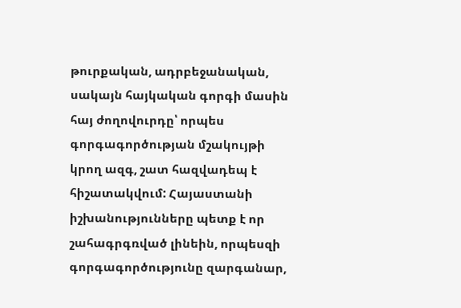թուրքական, ադրբեջանական, սակայն հայկական գորգի մասին հայ ժողովուրդը՝ որպես գորգագործության մշակույթի կրող ազգ, շատ հազվադեպ է հիշատակվում: Հայաստանի իշխանությունները պետք է որ շահագրգռված լինեին, որպեսզի գորգագործությունը զարգանար,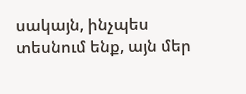սակայն, ինչպես տեսնում ենք, այն մեր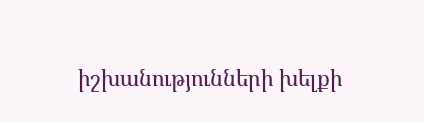իշխանությունների խելքի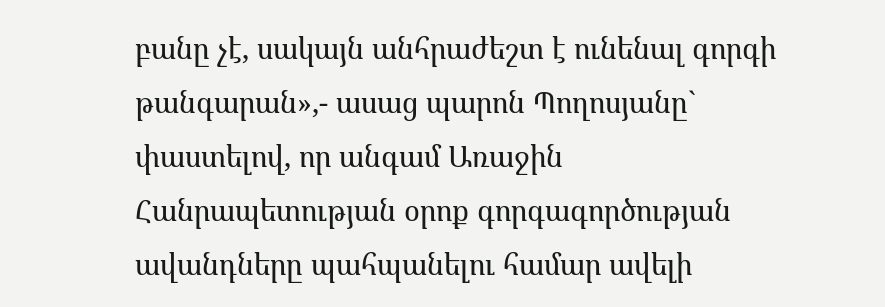բանը չէ, սակայն անհրաժեշտ է ունենալ գորգի թանգարան»,- ասաց պարոն Պողոսյանը` փաստելով, որ անգամ Առաջին Հանրապետության օրոք գորգագործության ավանդները պահպանելու համար ավելի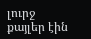լուրջ քայլեր էին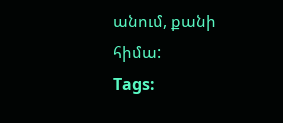անում, քանի հիմա:
Tags: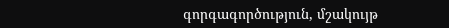գորգագործություն, մշակույթ